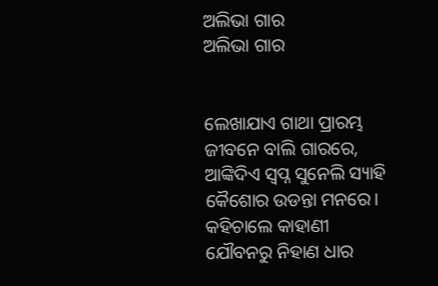ଅଲିଭା ଗାର
ଅଲିଭା ଗାର


ଲେଖାଯାଏ ଗାଥା ପ୍ରାରମ୍ଭ ଜୀବନେ ବାଲି ଗାରରେ,
ଆଙ୍କିଦିଏ ସ୍ୱପ୍ନ ସୁନେଲି ସ୍ୟାହି କୈଶୋର ଉଡନ୍ତା ମନରେ।
କହିଚାଲେ କାହାଣୀ ଯୌବନରୁ ନିହାଣ ଧାର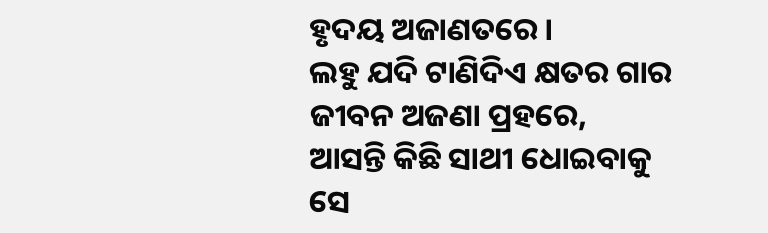ହୃଦୟ ଅଜାଣତରେ।
ଲହୁ ଯଦି ଟାଣିଦିଏ କ୍ଷତର ଗାର ଜୀବନ ଅଜଣା ପ୍ରହରେ,
ଆସନ୍ତି କିଛି ସାଥୀ ଧୋଇବାକୁ ସେ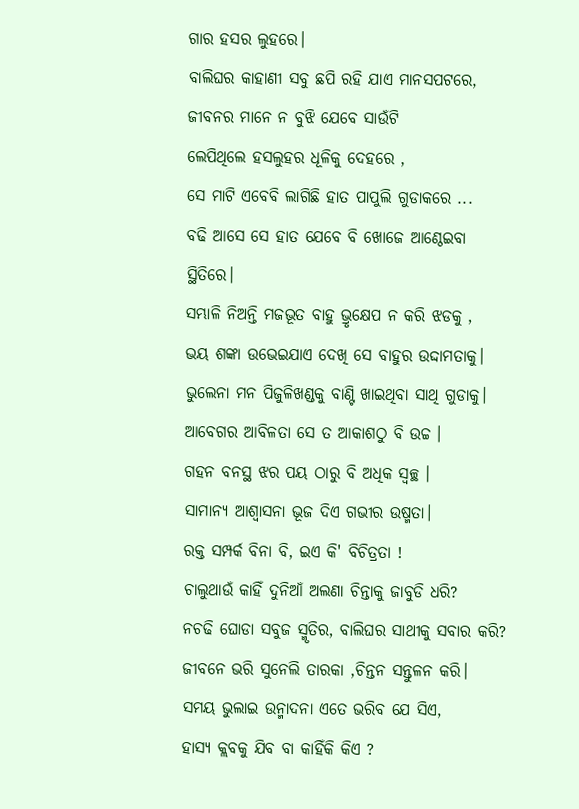ଗାର ହସର ଲୁହରେ।
ବାଲିଘର କାହାଣୀ ସବୁ ଛପି ରହି ଯାଏ ମାନସପଟରେ,
ଜୀବନର ମାନେ ନ ବୁଝି ଯେବେ ସାଉଁଟି
ଲେପିଥିଲେ ହସଲୁହର ଧୂଳିକୁ ଦେହରେ ,
ସେ ମାଟି ଏବେବି ଲାଗିଛି ହାତ ପାପୁଲି ଗୁଡାକରେ ...
ବଢି ଆସେ ସେ ହାତ ଯେବେ ବି ଖୋଜେ ଆଣ୍ଠେଇବା
ସ୍ଥିତିରେ।
ସମ୍ଭାଳି ନିଅନ୍ତି ମଜଭୂତ ବାହୁ ଭ୍ରୃକ୍ଷେପ ନ କରି ଝଡକୁ ,
ଭୟ ଶଙ୍କା ଉଭେଇଯାଏ ଦେଖି ସେ ବାହୁର ଉଦ୍ଦାମତାକୁ।
ଭୁଲେନା ମନ ପିଜୁଳିଖଣ୍ଡକୁ ବାଣ୍ଟି ଖାଇଥିବା ସାଥି ଗୁଡାକୁ।
ଆବେଗର ଆବିଳତା ସେ ତ ଆକାଶଠୁ ବି ଉଚ୍ଚ ।
ଗହନ ବନସ୍ଥ ଝର ପୟ ଠାରୁ ବି ଅଧିକ ସ୍ୱଚ୍ଛ ।
ସାମାନ୍ୟ ଆଶ୍ୱାସନା ଭୂଜ ଦିଏ ଗଭୀର ଉଷ୍ମତା।
ରକ୍ତ ସମ୍ପର୍କ ବିନା ବି, ଇଏ କି' ବିଚିତ୍ରତା !
ଚାଲୁଥାଉଁ କାହିଁ ଦୁନିଆଁ ଅଲଣା ଚିନ୍ତାକୁ ଜାବୁଡି ଧରି?
ନଚଢି ଘୋଡା ସବୁଜ ସ୍ମୃତିର, ବାଲିଘର ସାଥୀକୁ ସବାର କରି?
ଜୀବନେ ଭରି ସୁନେଲି ତାରକା ,ଚିନ୍ତନ ସନ୍ତୁଳନ କରି।
ସମୟ ଭୁଲାଇ ଉନ୍ମାଦନା ଏତେ ଭରିବ ଯେ ସିଏ,
ହାସ୍ୟ କ୍ଲବକୁ ଯିବ ବା କାହିଁକି କିଏ ?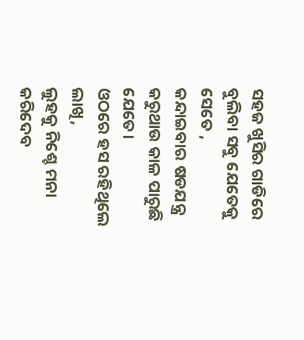ସହଜ ଖୁସିର ଗାଡିରେ ବୁଲିବା ସବୁ ଯେତେକୁ ସେତେ ,
କନ୍ଦାଇବାର ଷଡଯନ୍ତ୍ର କରୁଥାଉ କାଳ ପାରୁଛି ଯେତେ।
ଓଠରେ ହସ ରହିଥିଲେ ଲାଖି,
ଲୁହକୁ ନିଶ୍ଚେ ମନା କରିଦେବ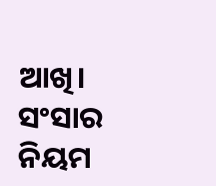ଆଖି।
ସଂସାର ନିୟମ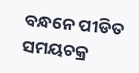ବନ୍ଧନେ ପୀଡିତ ସମୟଚକ୍ର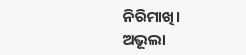ନିରିମାଖି।
ଅଭୂଲା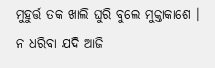ମୁହୁର୍ତ୍ତ ତକ ଖାଲି ଘୁରି ବୁଲେ ମୁକ୍ତାକାଶେ ।
ନ ଧରିବା ଯଦି ଆଜି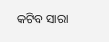କଟିବ ସାରା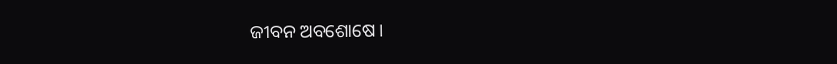ଜୀବନ ଅବଶୋଷେ।